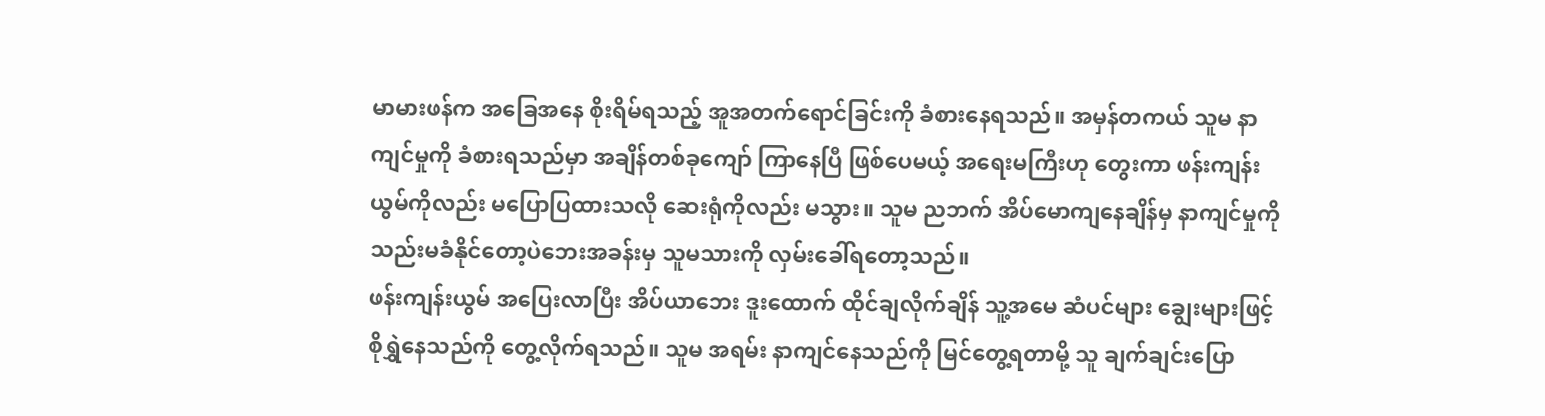မာမားဖန်က အခြေအနေ စိုးရိမ်ရသည့် အူအတက်ရောင်ခြင်းကို ခံစားနေရသည်။ အမှန်တကယ် သူမ နာကျင်မှုကို ခံစားရသည်မှာ အချိန်တစ်ခုကျော် ကြာနေပြီ ဖြစ်ပေမယ့် အရေးမကြီးဟု တွေးကာ ဖန်းကျန်းယွမ်ကိုလည်း မပြောပြထားသလို ဆေးရုံကိုလည်း မသွား။ သူမ ညဘက် အိပ်မောကျနေချိန်မှ နာကျင်မှုကို သည်းမခံနိုင်တော့ပဲဘေးအခန်းမှ သူမသားကို လှမ်းခေါ်ရတော့သည်။
ဖန်းကျန်းယွမ် အပြေးလာပြီး အိပ်ယာဘေး ဒူးထောက် ထိုင်ချလိုက်ချိန် သူ့အမေ ဆံပင်များ ချွေးများဖြင့် စိုရွှဲနေသည်ကို တွေ့လိုက်ရသည်။ သူမ အရမ်း နာကျင်နေသည်ကို မြင်တွေ့ရတာမို့ သူ ချက်ချင်းပြော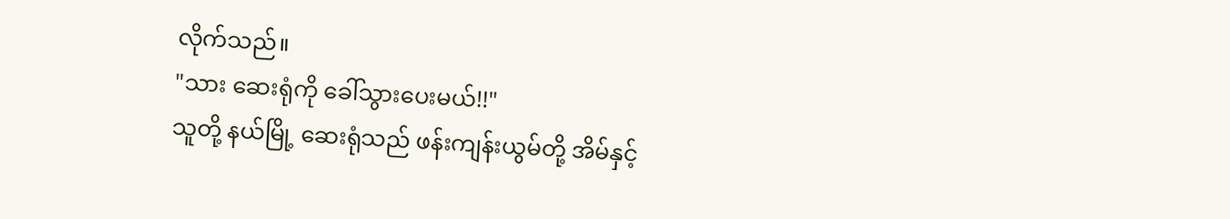လိုက်သည်။
"သား ဆေးရုံကို ခေါ်သွားပေးမယ်!!"
သူတို့ နယ်မြို့ ဆေးရုံသည် ဖန်းကျန်းယွမ်တို့ အိမ်နှင့်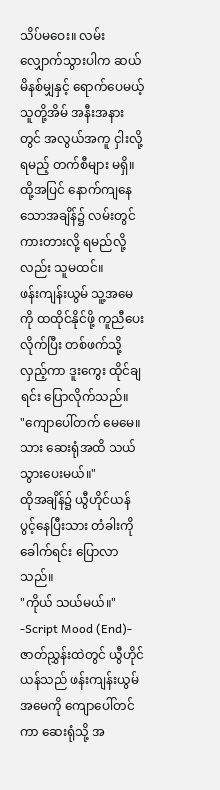သိပ်မဝေး။ လမ်းလျှောက်သွားပါက ဆယ်မိနစ်မျှနှင့် ရောက်ပေမယ့် သူတို့အိမ် အနီးအနားတွင် အလွယ်အကူ ငှါးလို့ရမည့် တက်စီများ မရှိ။ ထို့အပြင် နောက်ကျနေသောအချိန်၌ လမ်းတွင် ကားတားလို့ ရမည်လို့လည်း သူမထင်။
ဖန်းကျန်းယွမ် သူ့အမေကို ထထိုင်နိုင်ဖို့ ကူညီပေးလိုက်ပြီး တစ်ဖက်သို့ လှည့်ကာ ဒူးကွေး ထိုင်ချရင်း ပြောလိုက်သည်။
"ကျောပေါ်တက် မေမေ။ သား ဆေးရုံအထိ သယ်သွားပေးမယ်။"
ထိုအချိန်၌ ယွီဟိုင်ယန် ပွင့်နေပြီးသား တံခါးကို ခေါက်ရင်း ပြောလာသည်။
"ကိုယ် သယ်မယ်။"
-Script Mood (End)-
ဇာတ်ညွှန်းထဲတွင် ယွီဟိုင်ယန်သည် ဖန်းကျန်းယွမ် အမေကို ကျောပေါ်တင်ကာ ဆေးရုံသို့ အ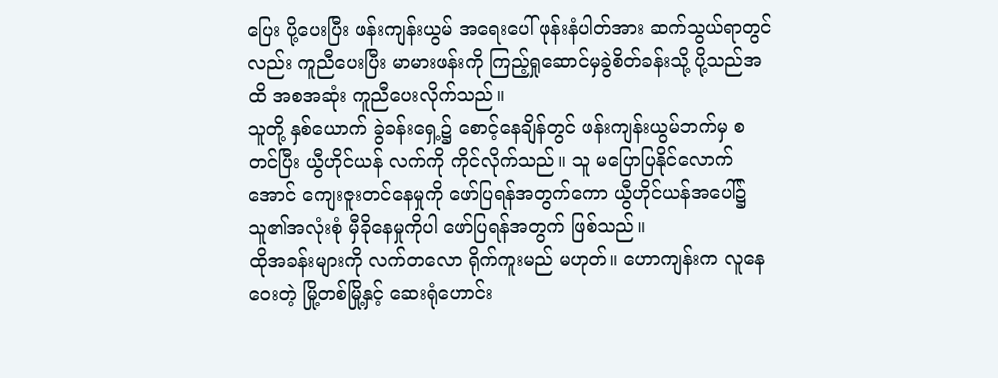ပြေး ပို့ပေးပြီး ဖန်းကျန်းယွမ် အရေးပေါ် ဖုန်းနံပါတ်အား ဆက်သွယ်ရာတွင်လည်း ကူညီပေးပြီး မာမားဖန်းကို ကြည့်ရှုဆောင်မှခွဲစိတ်ခန်းသို့ ပို့သည်အထိ အစအဆုံး ကူညီပေးလိုက်သည်။
သူတို့ နှစ်ယောက် ခွဲခန်းရှေ့၌ စောင့်နေချိန်တွင် ဖန်းကျန်းယွမ်ဘက်မှ စတင်ပြီး ယွီဟိုင်ယန် လက်ကို ကိုင်လိုက်သည်။ သူ မပြောပြနိုင်လောက်အောင် ကျေးဇူးတင်နေမှုကို ဖော်ပြရန်အတွက်ကော ယွီဟိုင်ယန်အပေါ်၌ သူ၏အလုံးစုံ မှီခိုနေမှုကိုပါ ဖော်ပြရန်အတွက် ဖြစ်သည်။
ထိုအခန်းများကို လက်တလော ရိုက်ကူးမည် မဟုတ်။ ဟောကျန်းက လူနေဝေးတဲ့ မြို့တစ်မြို့နှင့် ဆေးရုံဟောင်း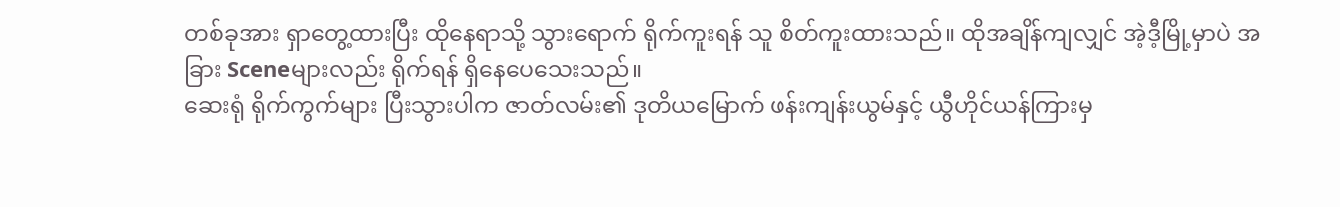တစ်ခုအား ရှာတွေ့ထားပြီး ထိုနေရာသို့ သွားရောက် ရိုက်ကူးရန် သူ စိတ်ကူးထားသည်။ ထိုအချိန်ကျလျှင် အဲ့ဒီ့မြို့မှာပဲ အခြား Sceneများလည်း ရိုက်ရန် ရှိနေပေသေးသည်။
ဆေးရုံ ရိုက်ကွက်များ ပြီးသွားပါက ဇာတ်လမ်း၏ ဒုတိယမြောက် ဖန်းကျန်းယွမ်နှင့် ယွီဟိုင်ယန်ကြားမှ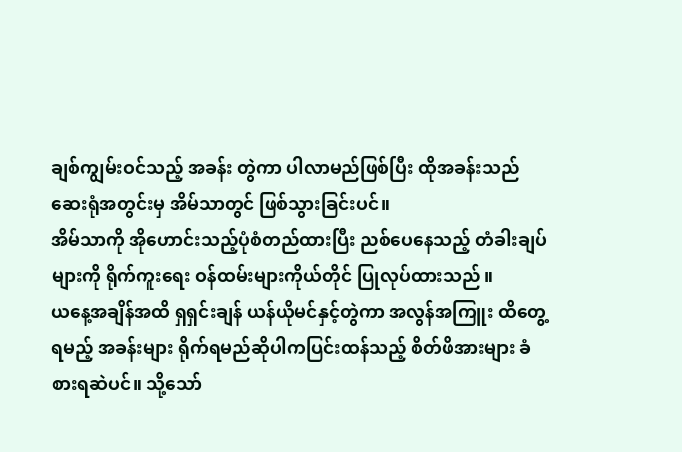ချစ်ကျွမ်းဝင်သည့် အခန်း တွဲကာ ပါလာမည်ဖြစ်ပြီး ထိုအခန်းသည် ဆေးရုံအတွင်းမှ အိမ်သာတွင် ဖြစ်သွားခြင်းပင်။
အိမ်သာကို အိုဟောင်းသည့်ပုံစံတည်ထားပြီး ညစ်ပေနေသည့် တံခါးချပ်များကို ရိုက်ကူးရေး ဝန်ထမ်းများကိုယ်တိုင် ပြုလုပ်ထားသည်။
ယနေ့အချိန်အထိ ရှရှင်းချန် ယန်ယိုမင်နှင့်တွဲကာ အလွန်အကြူး ထိတွေ့ရမည့် အခန်းများ ရိုက်ရမည်ဆိုပါကပြင်းထန်သည့် စိတ်ဖိအားများ ခံစားရဆဲပင်။ သို့သော်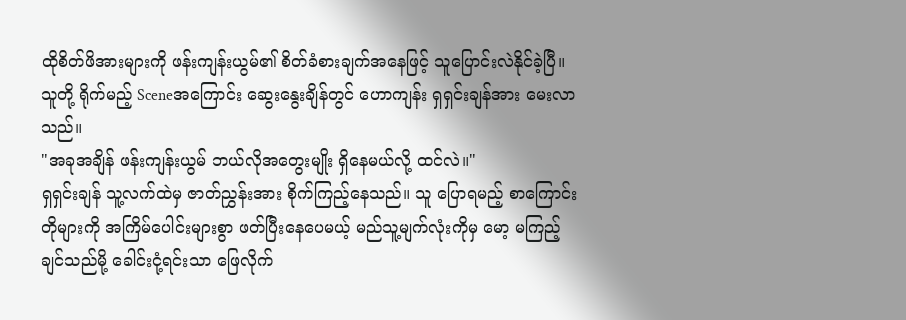ထိုစိတ်ဖိအားများကို ဖန်းကျန်းယွမ်၏ စိတ်ခံစားချက်အနေဖြင့် သူပြောင်းလဲနိုင်ခဲ့ပြီ။
သူတို့ ရိုက်မည့် Sceneအကြောင်း ဆွေးနွေးချိန်တွင် ဟောကျန်း ရှရှင်းချန်အား မေးလာသည်။
"အခုအချိန် ဖန်းကျန်းယွမ် ဘယ်လိုအတွေးမျိုး ရှိနေမယ်လို့ ထင်လဲ။"
ရှရှင်းချန် သူ့လက်ထဲမှ ဇာတ်ညွှန်းအား စိုက်ကြည့်နေသည်။ သူ ပြောရမည့် စာကြောင်းတိုများကို အကြိမ်ပေါင်းများစွာ ဖတ်ပြီးနေပေမယ့် မည်သူ့မျက်လုံးကိုမှ မော့ မကြည့်ချင်သည်မို့ ခေါင်းငုံ့ရင်းသာ ဖြေလိုက်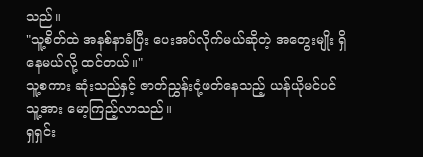သည်။
"သူ့စိတ်ထဲ အနစ်နာခံပြီး ပေးအပ်လိုက်မယ်ဆိုတဲ့ အတွေးမျိုး ရှိနေမယ်လို့ ထင်တယ်။"
သူ့စကား ဆုံးသည်နှင့် ဇာတ်ညွှန်းငုံ့ဖတ်နေသည့် ယန်ယိုမင်ပင် သူ့အား မော့ကြည့်လာသည်။
ရှရှင်း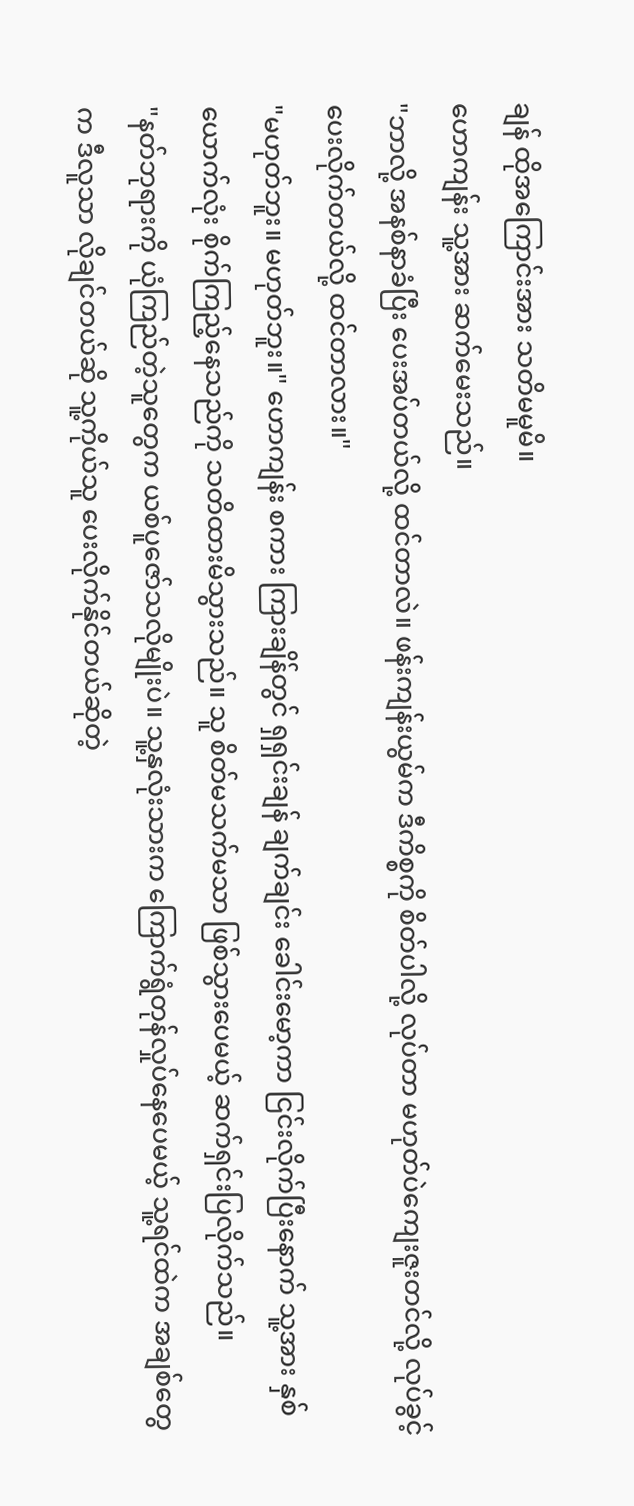ချန် ထိုအကြောင်းအား သတိမမူမိ။
ဟောကျန်း သူ့အား ဆက်မေးသည်။
"ဘာလို့ အနစ်နာခံပြီး ပေးအပ်တယ်လို့ ထင်တာလဲ။ ဖန်းကျန်းယွမ်က ဒီကိစ္စကို စိတ်ပါလို့ လုပ်တာ မဟုတ်ပဲကျေးဇူးတင်လို့ လုပ်ခွင့်ပေးလိုက်တယ်လို့ ထင်တာလား။"
"မဟုတ်ဘူး။ မဟုတ်ဘူး။" ဟောကျန်း စကား ကြားချိန်တွင် ရှရှင်းချန် ချက်ချင်း ခေါင်းမော့ကာ ငြင်းလိုက်ပြီးနောက် သူ့အား နှစ်ယောက်လုံး စိုက်ကြည့်နေသည်ကို သတိထားမိသွားသည်။ သူ စိတ်မသက်မသာ ဖြစ်သွားပေမယ့် ဆက်ရှင်းပြလိုက်သည်။
"နတ်ဘုရားကို ယုံကြည်တဲ့သူတွေက ယစ်ပူဇော်သလိုမျိုးပဲ။ သူ့နှလုံးသားက ကြောက်ရွံတုန်လှုပ်နေပေမယ့် သူ့ရင်ထဲက အချစ်တွေက ဒီလူသာ လိုချင်တယ်ဆို သူ့ကိုယ်သူ ပေးလိုက်နိုင်တယ်ဆိုတဲ့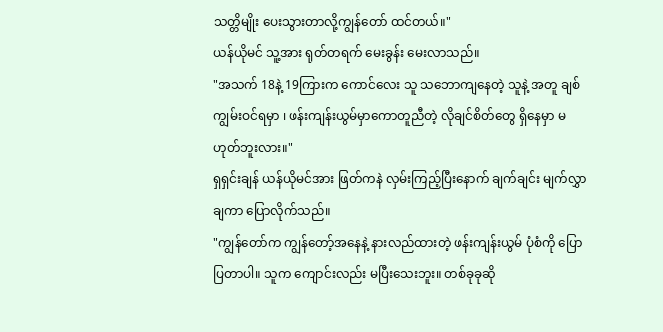သတ္တိမျိုး ပေးသွားတာလို့ကျွန်တော် ထင်တယ်။"
ယန်ယိုမင် သူ့အား ရုတ်တရက် မေးခွန်း မေးလာသည်။
"အသက် 18နဲ့ 19ကြားက ကောင်လေး သူ သဘောကျနေတဲ့ သူနဲ့ အတူ ချစ်ကျွမ်းဝင်ရမှာ ၊ ဖန်းကျန်းယွမ်မှာကောတူညီတဲ့ လိုချင်စိတ်တွေ ရှိနေမှာ မဟုတ်ဘူးလား။"
ရှရှင်းချန် ယန်ယိုမင်အား ဖြတ်ကနဲ လှမ်းကြည့်ပြီးနောက် ချက်ချင်း မျက်လွှာချကာ ပြောလိုက်သည်။
"ကျွန်တော်က ကျွန်တော့်အနေနဲ့ နားလည်ထားတဲ့ ဖန်းကျန်းယွမ် ပုံစံကို ပြောပြတာပါ။ သူက ကျောင်းလည်း မပြီးသေးဘူး။ တစ်ခုခုဆို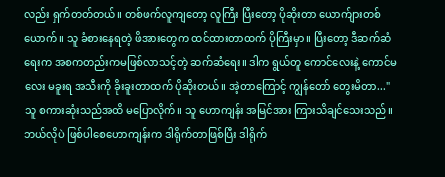လည်း ရှက်တတ်တယ်။ တစ်ဖက်လူကျတော့ လူကြီး ပြီးတော့ ပိုဆိုးတာ ယောက်ျားတစ်ယောက်။ သူ ခံစားနေရတဲ့ ဖိအားတွေက ထင်ထားတာထက် ပိုကြီးမှာ။ ပြီးတော့ ဒီဆက်ဆံရေးက အစကတည်းကမဖြစ်လာသင့်တဲ့ ဆက်ဆံရေး။ ဒါက ရွယ်တူ ကောင်လေးနဲ့ ကောင်မလေး မခူးရ အသီးကို ခိုးခူးတာထက် ပိုဆိုးတယ်။ အဲ့တာကြောင့် ကျွန်တော် တွေးမိတာ..."
သူ စကားဆုံးသည်အထိ မပြောလိုက်။ သူ ဟောကျန်း အမြင်အား ကြားသိချင်သေးသည်။ ဘယ်လိုပဲ ဖြစ်ပါစေဟောကျန်းက ဒါရိုက်တာဖြစ်ပြီး ဒါရိုက်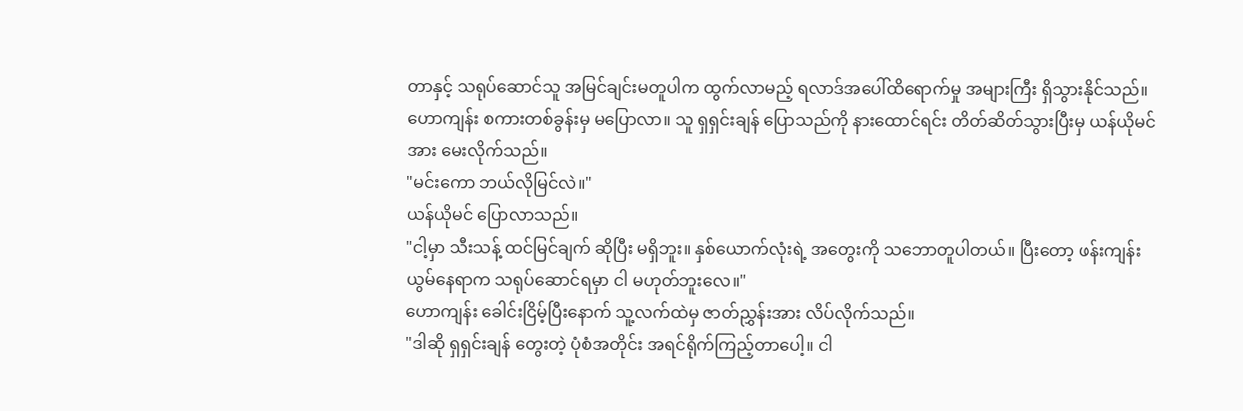တာနှင့် သရုပ်ဆောင်သူ အမြင်ချင်းမတူပါက ထွက်လာမည့် ရလာဒ်အပေါ်ထိရောက်မှု အများကြီး ရှိသွားနိုင်သည်။
ဟောကျန်း စကားတစ်ခွန်းမှ မပြောလာ။ သူ ရှရှင်းချန် ပြောသည်ကို နားထောင်ရင်း တိတ်ဆိတ်သွားပြီးမှ ယန်ယိုမင်အား မေးလိုက်သည်။
"မင်းကော ဘယ်လိုမြင်လဲ။"
ယန်ယိုမင် ပြောလာသည်။
"ငါ့မှာ သီးသန့် ထင်မြင်ချက် ဆိုပြီး မရှိဘူး။ နှစ်ယောက်လုံးရဲ့ အတွေးကို သဘောတူပါတယ်။ ပြီးတော့ ဖန်းကျန်းယွမ်နေရာက သရုပ်ဆောင်ရမှာ ငါ မဟုတ်ဘူးလေ။"
ဟောကျန်း ခေါင်းငြိမ့်ပြီးနောက် သူ့လက်ထဲမှ ဇာတ်ညွှန်းအား လိပ်လိုက်သည်။
"ဒါဆို ရှရှင်းချန် တွေးတဲ့ ပုံစံအတိုင်း အရင်ရိုက်ကြည့်တာပေါ့။ ငါ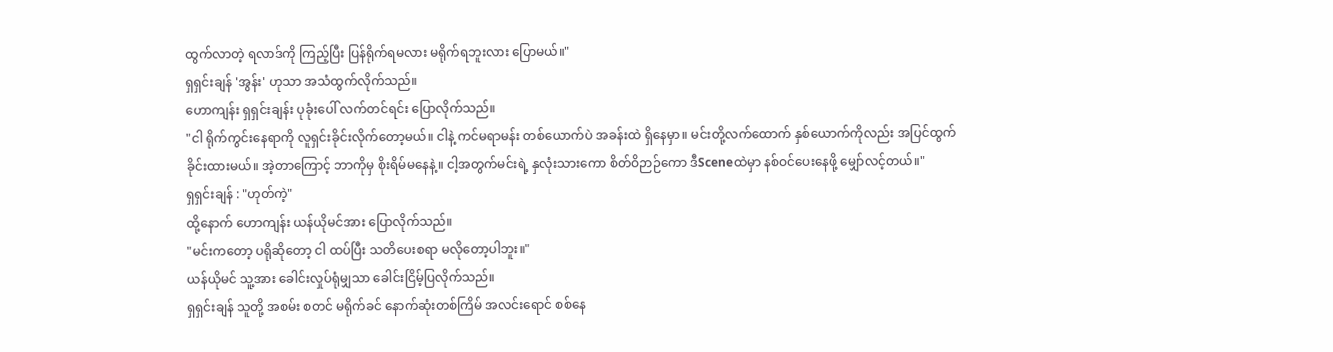ထွက်လာတဲ့ ရလာဒ်ကို ကြည့်ပြီး ပြန်ရိုက်ရမလား မရိုက်ရဘူးလား ပြောမယ်။"
ရှရှင်းချန် 'အွန်း' ဟုသာ အသံထွက်လိုက်သည်။
ဟောကျန်း ရှရှင်းချန်း ပုခုံးပေါ် လက်တင်ရင်း ပြောလိုက်သည်။
"ငါ ရိုက်ကွင်းနေရာကို လူရှင်းခိုင်းလိုက်တော့မယ်။ ငါနဲ့ ကင်မရာမန်း တစ်ယောက်ပဲ အခန်းထဲ ရှိနေမှာ။ မင်းတို့လက်ထောက် နှစ်ယောက်ကိုလည်း အပြင်ထွက်ခိုင်းထားမယ်။ အဲ့တာကြောင့် ဘာကိုမှ စိုးရိမ်မနေနဲ့။ ငါ့အတွက်မင်းရဲ့ နှလုံးသားကော စိတ်ဝိဉာဉ်ကော ဒီSceneထဲမှာ နစ်ဝင်ပေးနေဖို့ မျှော်လင့်တယ်။"
ရှရှင်းချန် : "ဟုတ်ကဲ့"
ထို့နောက် ဟောကျန်း ယန်ယိုမင်အား ပြောလိုက်သည်။
"မင်းကတော့ ပရိုဆိုတော့ ငါ ထပ်ပြီး သတိပေးစရာ မလိုတော့ပါဘူး။"
ယန်ယိုမင် သူ့အား ခေါင်းလှုပ်ရုံမျှသာ ခေါင်းငြိမ့်ပြလိုက်သည်။
ရှရှင်းချန် သူတို့ အစမ်း စတင် မရိုက်ခင် နောက်ဆုံးတစ်ကြိမ် အလင်းရောင် စစ်နေ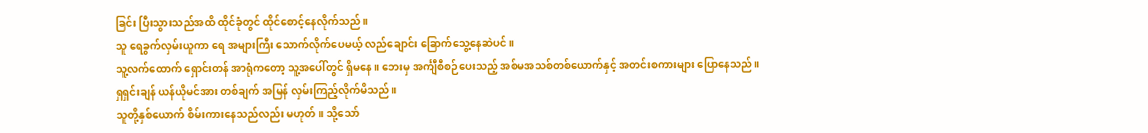ခြင်း ပြီးသွားသည်အထိ ထိုင်ခုံတွင် ထိုင်စောင့်နေလိုက်သည်။
သူ ရေခွက်လှမ်းယူကာ ရေ အများကြီး သောက်လိုက်ပေမယ့် လည်ချောင်း ခြောက်သွေ့နေဆဲပင်။
သူ့လက်ထောက် ရှောင်းတန် အာရုံကတော့ သူ့အပေါ်တွင် ရှိမနေ။ ဘေးမှ အင်္ကျီစီစဉ်ပေးသည့် အစ်မအသစ်တစ်ယောက်နှင့် အတင်းစကားများ ပြောနေသည်။
ရှရှင်းချန် ယန်ယိုမင်အား တစ်ချက် အမြန် လှမ်းကြည့်လိုက်မိသည်။
သူတို့နှစ်ယောက် စိမ်းကားနေသည်လည်း မဟုတ်။ သို့သော်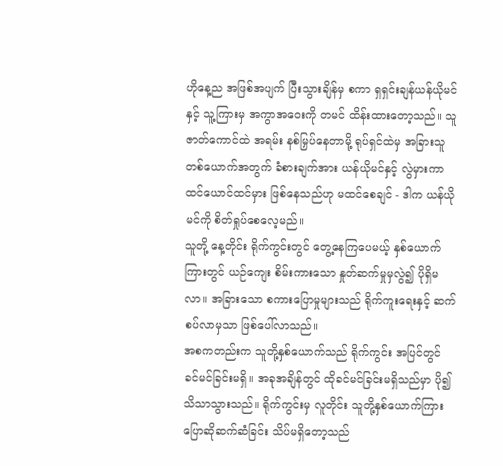ဟိုနေ့ည အဖြစ်အပျက် ပြီးသွားချိန်မှ စကာ ရှရှင်းချန်ယန်ယိုမင်နှင့် သူ့ကြားမှ အကွာအဝေးကို တမင် ထိန်းထားတော့သည်။ သူ ဇာတ်ကောင်ထဲ အရမ်း နစ်မြှပ်နေတာမို့ ရုပ်ရှင်ထဲမှ အခြားသူတစ်ယောက်အတွက် ခံစားချက်အား ယန်ယိုမင်နှင့် လွဲမှားကာ ထင်ယောင်ထင်မှား ဖြစ်နေသည်ဟု မထင်စေချင် - ဒါက ယန်ယိုမင်ကို စိတ်ရှုပ်စေလေ့မည်။
သူတို့ နေ့တိုင်း ရိုက်ကွင်းတွင် တွေ့နေကြပေမယ့် နှစ်ယောက်ကြားတွင် ယဉ်ကျေး စိမ်းကားသော နှုတ်ဆက်မှုမှလွဲ၍ ပိုရှိမလာ။ အခြားသော စကားပြောမှုများသည် ရိုက်ကူးရေးနှင့် ဆက်စပ်လာမှသာ ဖြစ်ပေါ်လာသည်။
အစကတည်းက သူတို့နှစ်ယောက်သည် ရိုက်ကွင်း အပြင်တွင် ခင်မင်ခြင်းမရှိ။ အခုအချိန်တွင် ထိုခင်မင်ခြင်းမရှိသည်မှာ ပို၍ သိသာသွားသည်။ ရိုက်ကွင်းမှ လူတိုင်း သူတို့နှစ်ယောက်ကြား ပြောဆိုဆက်ဆံခြင်း သိပ်မရှိတော့သည်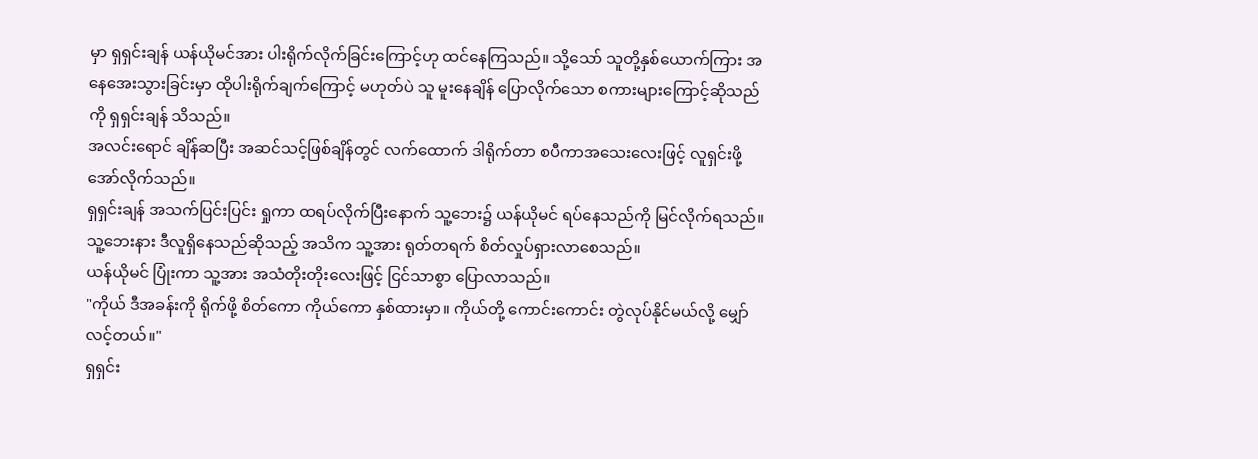မှာ ရှရှင်းချန် ယန်ယိုမင်အား ပါးရိုက်လိုက်ခြင်းကြောင့်ဟု ထင်နေကြသည်။ သို့သော် သူတို့နှစ်ယောက်ကြား အနေအေးသွားခြင်းမှာ ထိုပါးရိုက်ချက်ကြောင့် မဟုတ်ပဲ သူ မူးနေချိန် ပြောလိုက်သော စကားများကြောင့်ဆိုသည်ကို ရှရှင်းချန် သိသည်။
အလင်းရောင် ချိန်ဆပြီး အဆင်သင့်ဖြစ်ချိန်တွင် လက်ထောက် ဒါရိုက်တာ စပီကာအသေးလေးဖြင့် လူရှင်းဖို့ အော်လိုက်သည်။
ရှရှင်းချန် အသက်ပြင်းပြင်း ရှုကာ ထရပ်လိုက်ပြီးနောက် သူ့ဘေး၌ ယန်ယိုမင် ရပ်နေသည်ကို မြင်လိုက်ရသည်။သူ့ဘေးနား ဒီလူရှိနေသည်ဆိုသည့် အသိက သူ့အား ရုတ်တရက် စိတ်လှုပ်ရှားလာစေသည်။
ယန်ယိုမင် ပြုံးကာ သူ့အား အသံတိုးတိုးလေးဖြင့် ငြင်သာစွာ ပြောလာသည်။
"ကိုယ် ဒီအခန်းကို ရိုက်ဖို့ စိတ်ကော ကိုယ်ကော နှစ်ထားမှာ။ ကိုယ်တို့ ကောင်းကောင်း တွဲလုပ်နိုင်မယ်လို့ မျှော်လင့်တယ်။"
ရှရှင်း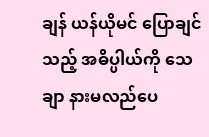ချန် ယန်ယိုမင် ပြောချင်သည့် အဓိပ္ပါယ်ကို သေချာ နားမလည်ပေ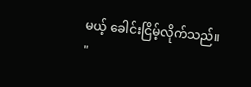မယ့် ခေါင်းငြိမ့်လိုက်သည်။
"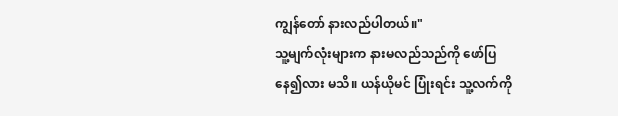ကျွန်တော် နားလည်ပါတယ်။"
သူ့မျက်လုံးများက နားမလည်သည်ကို ဖော်ပြနေ၍လား မသိ။ ယန်ယိုမင် ပြုံးရင်း သူ့လက်ကို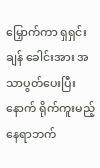မြှောက်ကာ ရှရှင်းချန် ခေါင်းအား အသာပွတ်ပေးပြီးနောက် ရိုက်ကူးမည့်နေရာဘက်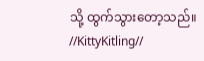သို့ ထွက်သွားတော့သည်။
//KittyKitling//